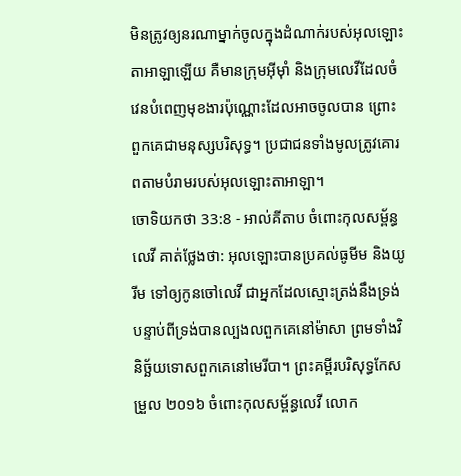មិនត្រូវឲ្យនរណាម្នាក់ចូលក្នុងដំណាក់របស់អុលឡោះតាអាឡាឡើយ គឺមានក្រុមអ៊ីមុាំ និងក្រុមលេវីដែលចំវេនបំពេញមុខងារប៉ុណ្ណោះដែលអាចចូលបាន ព្រោះពួកគេជាមនុស្សបរិសុទ្ធ។ ប្រជាជនទាំងមូលត្រូវគោរពតាមបំរាមរបស់អុលឡោះតាអាឡា។
ចោទិយកថា 33:8 - អាល់គីតាប ចំពោះកុលសម្ព័ន្ធលេវី គាត់ថ្លែងថា: អុលឡោះបានប្រគល់ធូមីម និងយូរីម ទៅឲ្យកូនចៅលេវី ជាអ្នកដែលស្មោះត្រង់នឹងទ្រង់ បន្ទាប់ពីទ្រង់បានល្បងលពួកគេនៅម៉ាសា ព្រមទាំងវិនិច្ឆ័យទោសពួកគេនៅមេរីបា។ ព្រះគម្ពីរបរិសុទ្ធកែសម្រួល ២០១៦ ចំពោះកុលសម្ព័ន្ធលេវី លោក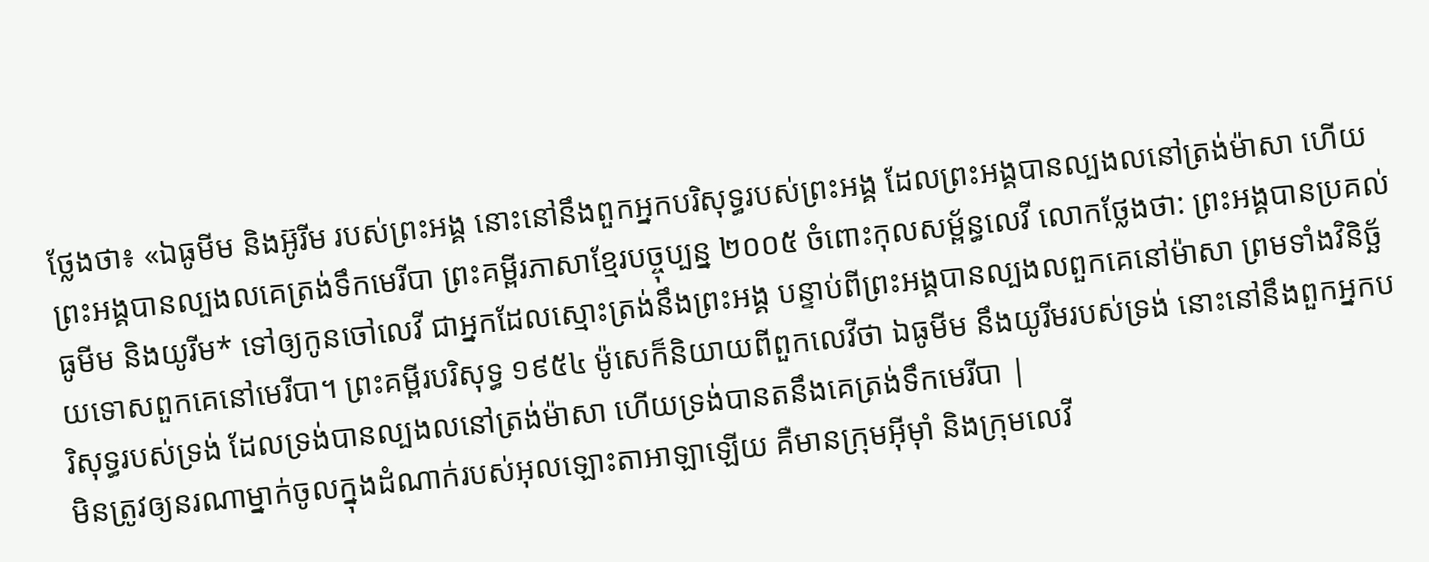ថ្លែងថា៖ «ឯធូមីម និងអ៊ូរីម របស់ព្រះអង្គ នោះនៅនឹងពួកអ្នកបរិសុទ្ធរបស់ព្រះអង្គ ដែលព្រះអង្គបានល្បងលនៅត្រង់ម៉ាសា ហើយព្រះអង្គបានល្បងលគេត្រង់ទឹកមេរីបា ព្រះគម្ពីរភាសាខ្មែរបច្ចុប្បន្ន ២០០៥ ចំពោះកុលសម្ព័ន្ធលេវី លោកថ្លែងថា: ព្រះអង្គបានប្រគល់ធូមីម និងយូរីម* ទៅឲ្យកូនចៅលេវី ជាអ្នកដែលស្មោះត្រង់នឹងព្រះអង្គ បន្ទាប់ពីព្រះអង្គបានល្បងលពួកគេនៅម៉ាសា ព្រមទាំងវិនិច្ឆ័យទោសពួកគេនៅមេរីបា។ ព្រះគម្ពីរបរិសុទ្ធ ១៩៥៤ ម៉ូសេក៏និយាយពីពួកលេវីថា ឯធូមីម នឹងយូរីមរបស់ទ្រង់ នោះនៅនឹងពួកអ្នកបរិសុទ្ធរបស់ទ្រង់ ដែលទ្រង់បានល្បងលនៅត្រង់ម៉ាសា ហើយទ្រង់បានតនឹងគេត្រង់ទឹកមេរីបា |
មិនត្រូវឲ្យនរណាម្នាក់ចូលក្នុងដំណាក់របស់អុលឡោះតាអាឡាឡើយ គឺមានក្រុមអ៊ីមុាំ និងក្រុមលេវី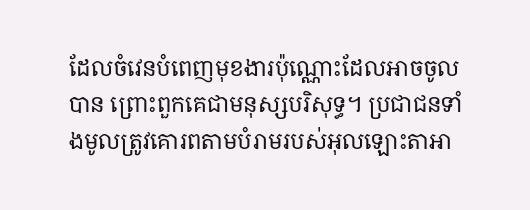ដែលចំវេនបំពេញមុខងារប៉ុណ្ណោះដែលអាចចូលបាន ព្រោះពួកគេជាមនុស្សបរិសុទ្ធ។ ប្រជាជនទាំងមូលត្រូវគោរពតាមបំរាមរបស់អុលឡោះតាអា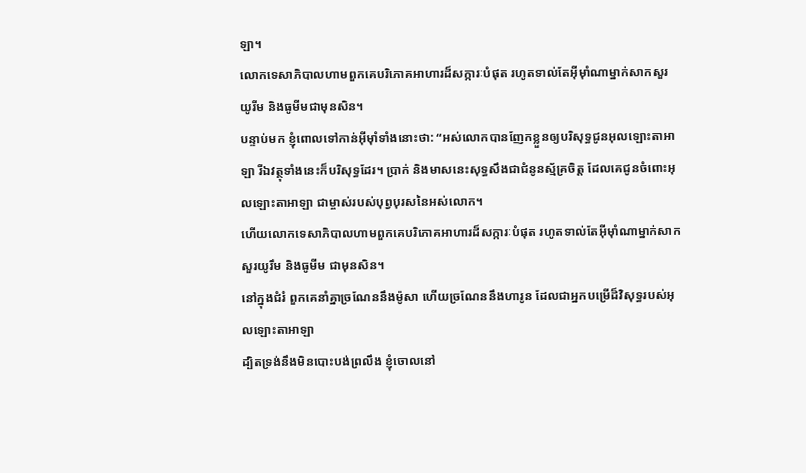ឡា។
លោកទេសាភិបាលហាមពួកគេបរិភោគអាហារដ៏សក្ការៈបំផុត រហូតទាល់តែអ៊ីមុាំណាម្នាក់សាកសួរយូរីម និងធូមីមជាមុនសិន។
បន្ទាប់មក ខ្ញុំពោលទៅកាន់អ៊ីមុាំទាំងនោះថា: “អស់លោកបានញែកខ្លួនឲ្យបរិសុទ្ធជូនអុលឡោះតាអាឡា រីឯវត្ថុទាំងនេះក៏បរិសុទ្ធដែរ។ ប្រាក់ និងមាសនេះសុទ្ធសឹងជាជំនូនស្ម័គ្រចិត្ត ដែលគេជូនចំពោះអុលឡោះតាអាឡា ជាម្ចាស់របស់បុព្វបុរសនៃអស់លោក។
ហើយលោកទេសាភិបាលហាមពួកគេបរិភោគអាហារដ៏សក្ការៈបំផុត រហូតទាល់តែអ៊ីមុាំណាម្នាក់សាកសួរយូរឹម និងធូមីម ជាមុនសិន។
នៅក្នុងជំរំ ពួកគេនាំគ្នាច្រណែននឹងម៉ូសា ហើយច្រណែននឹងហារូន ដែលជាអ្នកបម្រើដ៏វិសុទ្ធរបស់អុលឡោះតាអាឡា
ដ្បិតទ្រង់នឹងមិនបោះបង់ព្រលឹង ខ្ញុំចោលនៅ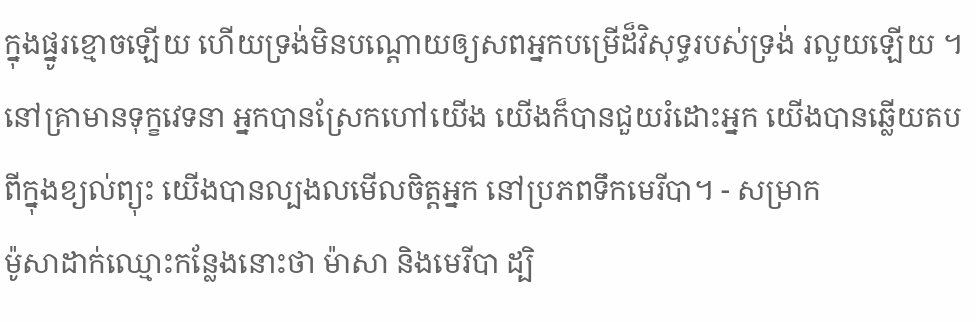ក្នុងផ្នូរខ្មោចឡើយ ហើយទ្រង់មិនបណ្តោយឲ្យសពអ្នកបម្រើដ៏វិសុទ្ធរបស់ទ្រង់ រលួយឡើយ ។
នៅគ្រាមានទុក្ខវេទនា អ្នកបានស្រែកហៅយើង យើងក៏បានជួយរំដោះអ្នក យើងបានឆ្លើយតបពីក្នុងខ្យល់ព្យុះ យើងបានល្បងលមើលចិត្តអ្នក នៅប្រភពទឹកមេរីបា។ - សម្រាក
ម៉ូសាដាក់ឈ្មោះកន្លែងនោះថា ម៉ាសា និងមេរីបា ដ្បិ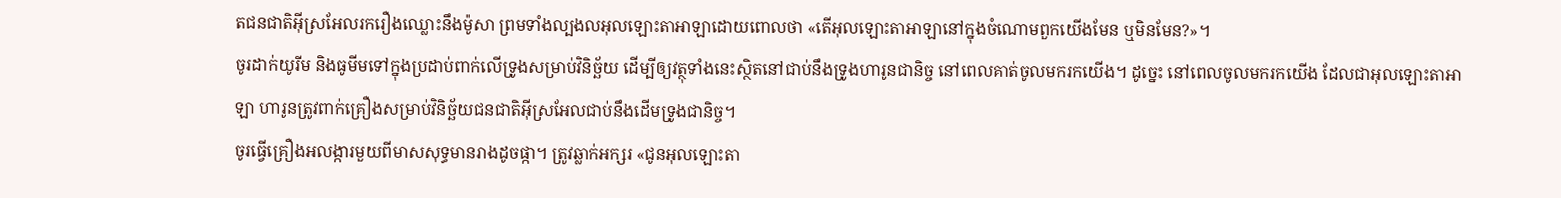តជនជាតិអ៊ីស្រអែលរករឿងឈ្លោះនឹងម៉ូសា ព្រមទាំងល្បងលអុលឡោះតាអាឡាដោយពោលថា «តើអុលឡោះតាអាឡានៅក្នុងចំណោមពួកយើងមែន ឬមិនមែន?»។
ចូរដាក់យូរីម និងធូមីមទៅក្នុងប្រដាប់ពាក់លើទ្រូងសម្រាប់វិនិច្ឆ័យ ដើម្បីឲ្យវត្ថុទាំងនេះស្ថិតនៅជាប់នឹងទ្រូងហារូនជានិច្ច នៅពេលគាត់ចូលមករកយើង។ ដូច្នេះ នៅពេលចូលមករកយើង ដែលជាអុលឡោះតាអាឡា ហារូនត្រូវពាក់គ្រឿងសម្រាប់វិនិច្ឆ័យជនជាតិអ៊ីស្រអែលជាប់នឹងដើមទ្រូងជានិច្ច។
ចូរធ្វើគ្រឿងអលង្ការមួយពីមាសសុទ្ធមានរាងដូចផ្កា។ ត្រូវឆ្លាក់អក្សរ «ជូនអុលឡោះតា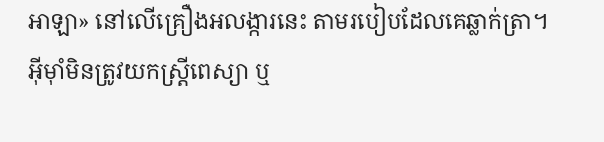អាឡា» នៅលើគ្រឿងអលង្ការនេះ តាមរបៀបដែលគេឆ្លាក់ត្រា។
អ៊ីមុាំមិនត្រូវយកស្ត្រីពេស្យា ឬ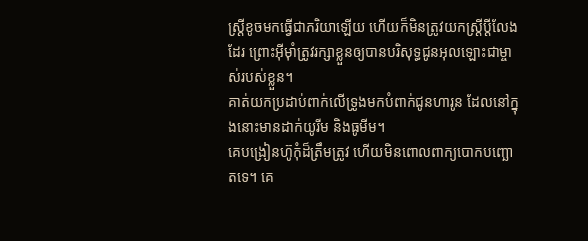ស្ត្រីខូចមកធ្វើជាភរិយាឡើយ ហើយក៏មិនត្រូវយកស្ត្រីប្ដីលែងដែរ ព្រោះអ៊ីមុាំត្រូវរក្សាខ្លួនឲ្យបានបរិសុទ្ធជូនអុលឡោះជាម្ចាស់របស់ខ្លួន។
គាត់យកប្រដាប់ពាក់លើទ្រូងមកបំពាក់ជូនហារូន ដែលនៅក្នុងនោះមានដាក់យូរីម និងធូមីម។
គេបង្រៀនហ៊ូកុំដ៏ត្រឹមត្រូវ ហើយមិនពោលពាក្យបោកបញ្ឆោតទេ។ គេ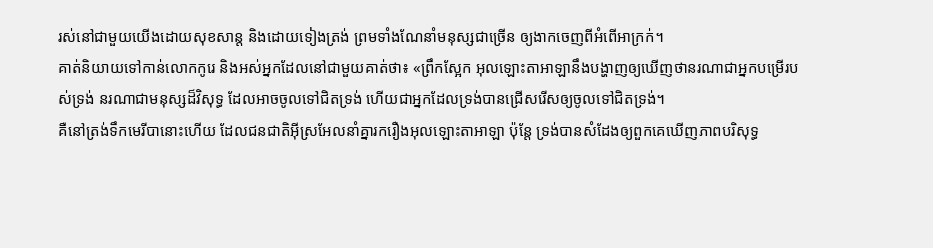រស់នៅជាមួយយើងដោយសុខសាន្ត និងដោយទៀងត្រង់ ព្រមទាំងណែនាំមនុស្សជាច្រើន ឲ្យងាកចេញពីអំពើអាក្រក់។
គាត់និយាយទៅកាន់លោកកូរេ និងអស់អ្នកដែលនៅជាមួយគាត់ថា៖ «ព្រឹកស្អែក អុលឡោះតាអាឡានឹងបង្ហាញឲ្យឃើញថានរណាជាអ្នកបម្រើរបស់ទ្រង់ នរណាជាមនុស្សដ៏វិសុទ្ធ ដែលអាចចូលទៅជិតទ្រង់ ហើយជាអ្នកដែលទ្រង់បានជ្រើសរើសឲ្យចូលទៅជិតទ្រង់។
គឺនៅត្រង់ទឹកមេរីបានោះហើយ ដែលជនជាតិអ៊ីស្រអែលនាំគ្នារករឿងអុលឡោះតាអាឡា ប៉ុន្តែ ទ្រង់បានសំដែងឲ្យពួកគេឃើញភាពបរិសុទ្ធ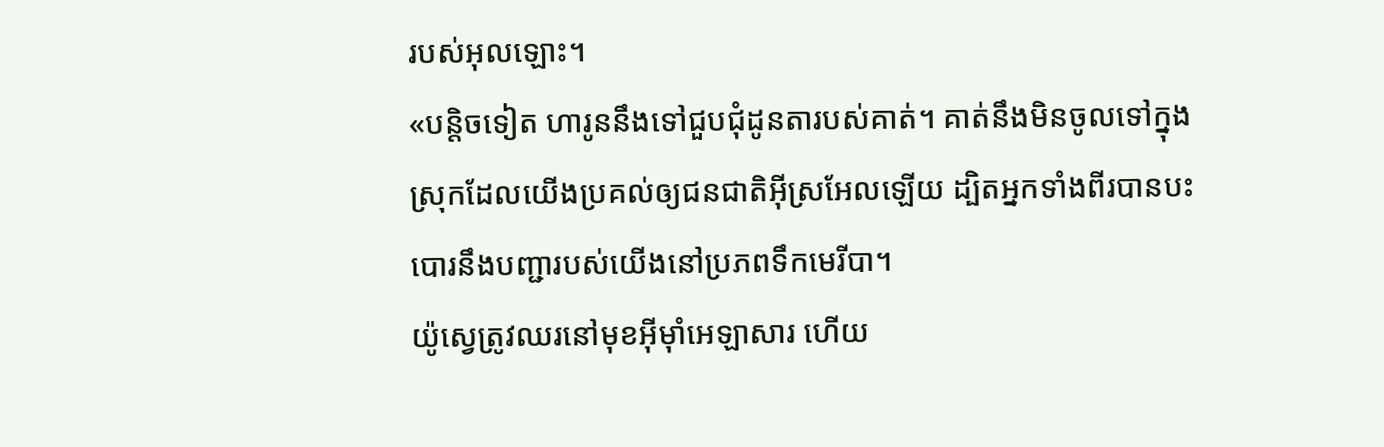របស់អុលឡោះ។
«បន្តិចទៀត ហារូននឹងទៅជួបជុំដូនតារបស់គាត់។ គាត់នឹងមិនចូលទៅក្នុងស្រុកដែលយើងប្រគល់ឲ្យជនជាតិអ៊ីស្រអែលឡើយ ដ្បិតអ្នកទាំងពីរបានបះបោរនឹងបញ្ជារបស់យើងនៅប្រភពទឹកមេរីបា។
យ៉ូស្វេត្រូវឈរនៅមុខអ៊ីមុាំអេឡាសារ ហើយ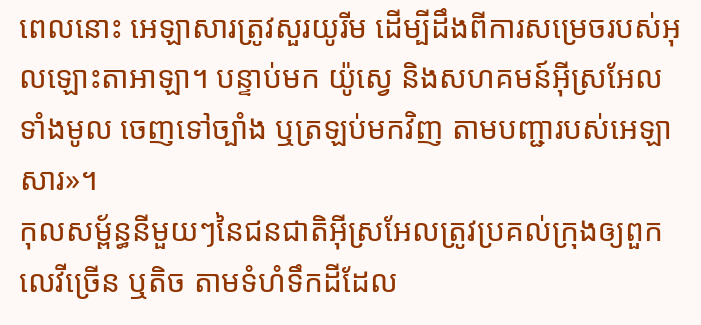ពេលនោះ អេឡាសារត្រូវសួរយូរីម ដើម្បីដឹងពីការសម្រេចរបស់អុលឡោះតាអាឡា។ បន្ទាប់មក យ៉ូស្វេ និងសហគមន៍អ៊ីស្រអែលទាំងមូល ចេញទៅច្បាំង ឬត្រឡប់មកវិញ តាមបញ្ជារបស់អេឡាសារ»។
កុលសម្ព័ន្ធនីមួយៗនៃជនជាតិអ៊ីស្រអែលត្រូវប្រគល់ក្រុងឲ្យពួកលេវីច្រើន ឬតិច តាមទំហំទឹកដីដែល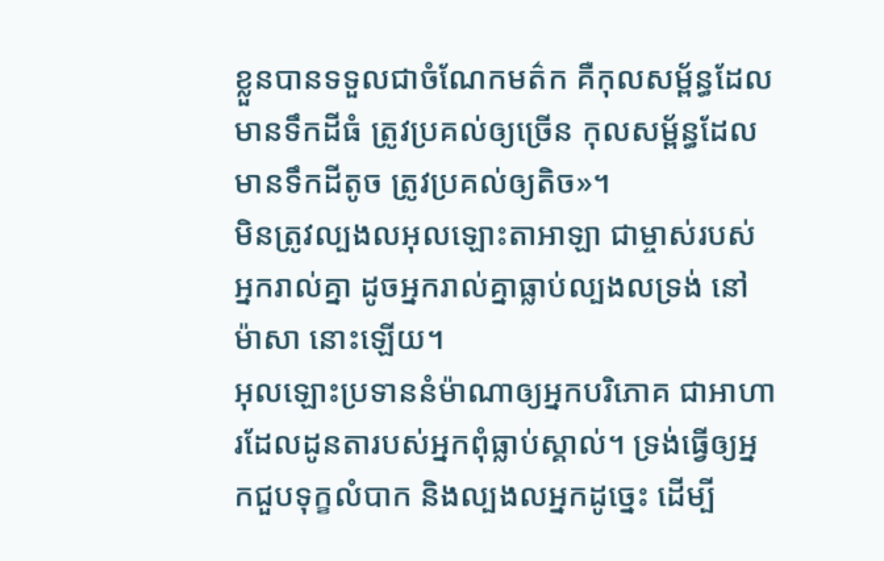ខ្លួនបានទទួលជាចំណែកមត៌ក គឺកុលសម្ព័ន្ធដែលមានទឹកដីធំ ត្រូវប្រគល់ឲ្យច្រើន កុលសម្ព័ន្ធដែលមានទឹកដីតូច ត្រូវប្រគល់ឲ្យតិច»។
មិនត្រូវល្បងលអុលឡោះតាអាឡា ជាម្ចាស់របស់អ្នករាល់គ្នា ដូចអ្នករាល់គ្នាធ្លាប់ល្បងលទ្រង់ នៅម៉ាសា នោះឡើយ។
អុលឡោះប្រទាននំម៉ាណាឲ្យអ្នកបរិភោគ ជាអាហារដែលដូនតារបស់អ្នកពុំធ្លាប់ស្គាល់។ ទ្រង់ធ្វើឲ្យអ្នកជួបទុក្ខលំបាក និងល្បងលអ្នកដូច្នេះ ដើម្បី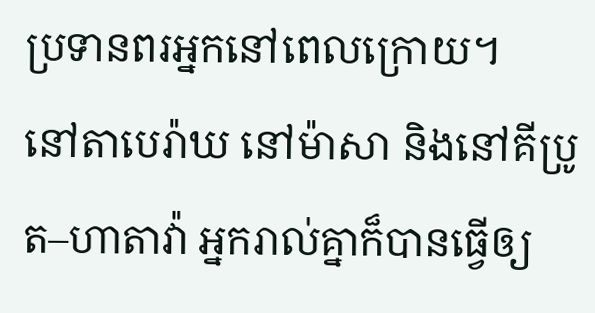ប្រទានពរអ្នកនៅពេលក្រោយ។
នៅតាបេរ៉ាឃ នៅម៉ាសា និងនៅគីប្រូត–ហាតាវ៉ា អ្នករាល់គ្នាក៏បានធ្វើឲ្យ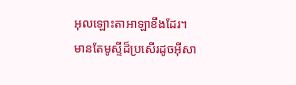អុលឡោះតាអាឡាខឹងដែរ។
មានតែមូស្ទីដ៏ប្រសើរដូចអ៊ីសា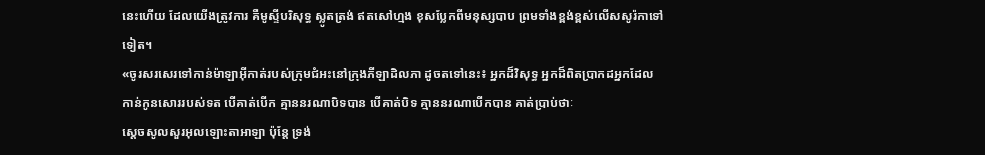នេះហើយ ដែលយើងត្រូវការ គឺមូស្ទីបរិសុទ្ធ ស្លូតត្រង់ ឥតសៅហ្មង ខុសប្លែកពីមនុស្សបាប ព្រមទាំងខ្ពង់ខ្ពស់លើសសូរ៉កាទៅទៀត។
«ចូរសរសេរទៅកាន់ម៉ាឡាអ៊ីកាត់របស់ក្រុមជំអះនៅក្រុងភីឡាដិលភា ដូចតទៅនេះ៖ អ្នកដ៏វិសុទ្ធ អ្នកដ៏ពិតប្រាកដអ្នកដែលកាន់កូនសោររបស់ទត បើគាត់បើក គ្មាននរណាបិទបាន បើគាត់បិទ គ្មាននរណាបើកបាន គាត់ប្រាប់ថាៈ
ស្តេចសូលសួរអុលឡោះតាអាឡា ប៉ុន្តែ ទ្រង់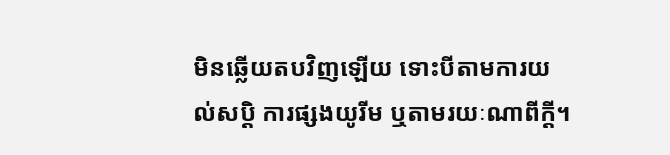មិនឆ្លើយតបវិញឡើយ ទោះបីតាមការយល់សប្តិ ការផ្សងយូរីម ឬតាមរយៈណាពីក្តី។